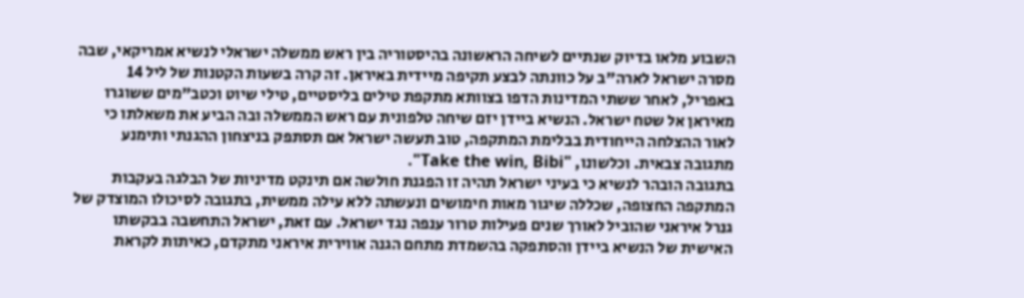השבוע מלאו בדיוק שנתיים לשיחה הראשונה בהיסטוריה בין ראש ממשלה ישראלי לנשיא אמריקאי, שבה מסרה ישראל לארה"ב על כוונתה לבצע תקיפה מיידית באיראן. זה קרה בשעות הקטנות של ליל 14 באפריל, לאחר ששתי המדינות הדפו בצוותא מתקפת טילים בליסטיים, טילי שיוט וכטב"מים ששוגרו מאיראן אל שטח ישראל. הנשיא ביידן יזם שיחה טלפונית עם ראש הממשלה ובה הביע את משאלתו כי לאור ההצלחה הייחודית בבלימת המתקפה, טוב תעשה ישראל אם תסתפק בניצחון ההגנתי ותימנע מתגובה צבאית. וכלשונו, "Take the win, Bibi".
בתגובה הובהר לנשיא כי בעיני ישראל תהיה זו הפגנת חולשה אם תינקט מדיניות של הבלגה בעקבות המתקפה החצופה, שכללה שיגור מאות חימושים ונעשתה ללא עילה ממשית, בתגובה לסיכולו המוצדק של גנרל איראני שהוביל לאורך שנים פעילות טרור ענפה נגד ישראל. עם זאת, ישראל התחשבה בבקשתו האישית של הנשיא ביידן והסתפקה בהשמדת מתחם הגנה אווירית איראני מתקדם, כאיתות לקראת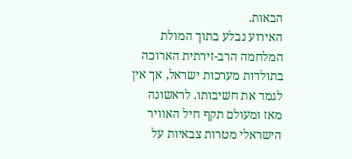הבאות.
האירוע נבלע בתוך המולת המלחמה הרב-זירתית הארוכה בתולדות מערכות ישראל, אך אין לגמד את חשיבותו. לראשונה מאז ומעולם תקף חיל האוויר הישראלי מטרות צבאיות על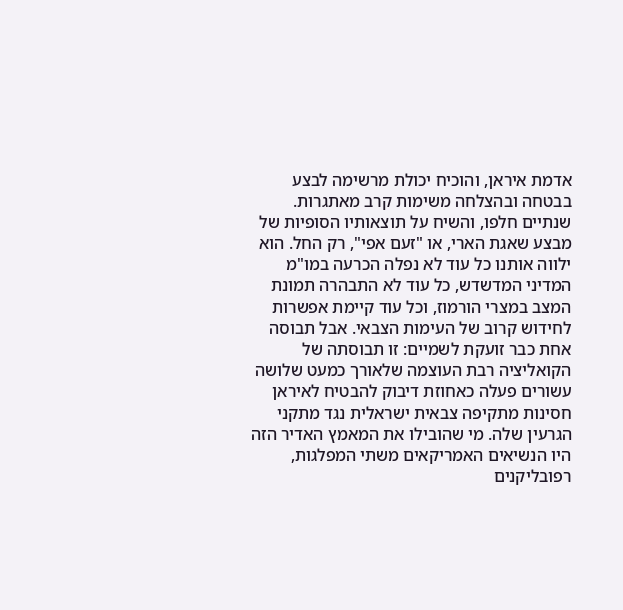אדמת איראן, והוכיח יכולת מרשימה לבצע בבטחה ובהצלחה משימות קרב מאתגרות.
שנתיים חלפו, והשיח על תוצאותיו הסופיות של מבצע שאגת הארי, או "זעם אפי", רק החל. הוא ילווה אותנו כל עוד לא נפלה הכרעה במו"מ המדיני המדשדש, כל עוד לא התבהרה תמונת המצב במצרי הורמוז, וכל עוד קיימת אפשרות לחידוש קרוב של העימות הצבאי. אבל תבוסה אחת כבר זועקת לשמיים: זו תבוסתה של הקואליציה רבת העוצמה שלאורך כמעט שלושה עשורים פעלה כאחוזת דיבוק להבטיח לאיראן חסינות מתקיפה צבאית ישראלית נגד מתקני הגרעין שלה. מי שהובילו את המאמץ האדיר הזה היו הנשיאים האמריקאים משתי המפלגות, רפובליקנים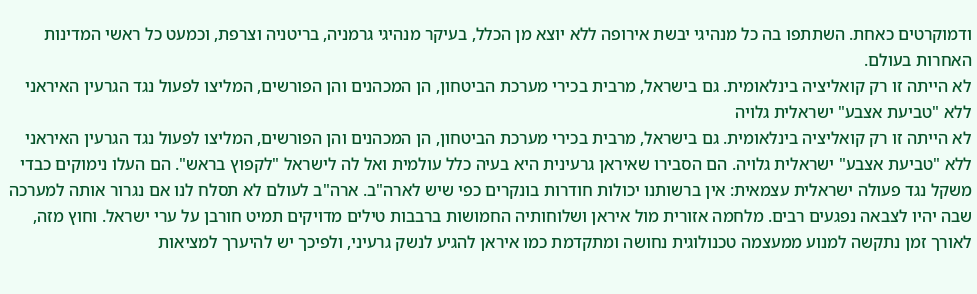ודמוקרטים כאחת. השתתפו בה כל מנהיגי יבשת אירופה ללא יוצא מן הכלל, בעיקר מנהיגי גרמניה, בריטניה וצרפת, וכמעט כל ראשי המדינות האחרות בעולם.
לא הייתה זו רק קואליציה בינלאומית. גם בישראל, מרבית בכירי מערכת הביטחון, הן המכהנים והן הפורשים, המליצו לפעול נגד הגרעין האיראני ללא "טביעת אצבע" ישראלית גלויה
לא הייתה זו רק קואליציה בינלאומית. גם בישראל, מרבית בכירי מערכת הביטחון, הן המכהנים והן הפורשים, המליצו לפעול נגד הגרעין האיראני ללא "טביעת אצבע" ישראלית גלויה. הם הסבירו שאיראן גרעינית היא בעיה כלל עולמית ואל לה לישראל "לקפוץ בראש". הם העלו נימוקים כבדי משקל נגד פעולה ישראלית עצמאית: אין ברשותנו יכולות חודרות בונקרים כפי שיש לארה"ב. ארה"ב לעולם לא תסלח לנו אם נגרור אותה למערכה שבה יהיו לצבאה נפגעים רבים. מלחמה אזורית מול איראן ושלוחותיה החמושות ברבבות טילים מדויקים תמיט חורבן על ערי ישראל. וחוץ מזה, לאורך זמן נתקשה למנוע ממעצמה טכנולוגית נחושה ומתקדמת כמו איראן להגיע לנשק גרעיני, ולפיכך יש להיערך למציאות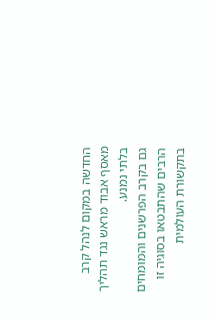החדשה במקום לנהל קרב מאסף אבוד מראש נגד תהליך בלתי נמנע.
גם בקרב הפרשנים והמומחים הרבים שהתבטאו בסוגיה זו בתקשורת העולמית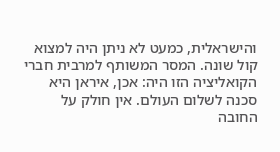והישראלית, כמעט לא ניתן היה למצוא קול שונה. המסר המשותף למרבית חברי הקואליציה הזו היה: אכן, איראן היא סכנה לשלום העולם. אין חולק על החובה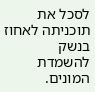לסכל את תוכניתה לאחוז בנשק להשמדת המונים.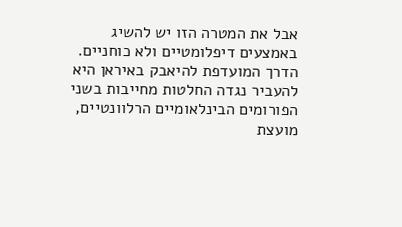אבל את המטרה הזו יש להשיג באמצעים דיפלומטיים ולא כוחניים. הדרך המועדפת להיאבק באיראן היא להעביר נגדה החלטות מחייבות בשני הפורומים הבינלאומיים הרלוונטיים, מועצת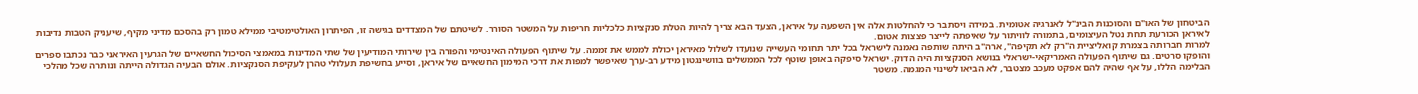הביטחון של האו"ם והסוכנות הבינ"ל לאנרגיה אטומית. במידה ויסתבר כי להחלטות אלה אין השפעה על איראן, הצעד הבא צריך להיות הטלת סנקציות כלכליות חריפות על המשטר הסורר. לשיטתם של המצדדים בגישה זו, הפיתרון האולטימטיבי ממילא טמון רק בהסכם מדיני מקיף, שיעניק הטבות נדיבות לאיראן הכורעת תחת נטל העיצומים, בתמורה לוויתור על שאיפתה לייצר פצצות אטום.
למרות חברותה בצמרת קואליציית ה"רק לא תקיפה", ארה"ב היתה שותפה נאמנה לישראל בכל יתר תחומי העשייה שנועדו לשלול מאיראן יכולת לממש את זממה. על שיתוף הפעולה האינטימי והפורה בין שירותי המודיעין של שתי המדינות במאמצי הסיכול החשאיים של הגרעין האיראני כבר נכתבו ספרים והופקו סרטים. גם שיתוף הפעולה האמריקאי-ישראלי בנושא הסנקציות היה הדוק. ישראל סיפקה באופן שוטף לכל הממשלים בוושינגטון מידע רב-ערך שאיפשר למפות את דרכי המימון החשאיים של איראן, וסייע בחשיפת תעלולי טהרן לעקיפת הסנקציות. אולם הבעיה הגדולה הייתה ונותרה שכל מהלכי הבלימה הללו, על אף שהיה להם אפקט מעכב מצטבר, לא הביאו לשינוי המגמה. משטר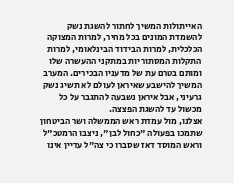האייתולות המשיך לחתור להשגת נשק להשמדת המונים בכל מחיר, למרות המצוקה הכלכלית, למרות הבידוד הבינלאומי, למרות התקלות המסתוריות במתקני ההעשרה שלו ומותם בטרם עת של מדעניו הבכירים. המערב המשיך להישבע שאיראן לעולם לא תשיג נשק גרעיני, אבל איראן נשבעה להתגבר על כל מכשול עד להשגת הפצצה.
אצלנו, מול עמדת ראש הממשלה ושר הביטחון שתמכו בפעולה "כחול לבן", ניצבו הרמטכ"ל וראש המוסד דאז שסברו כי צה"ל עדיין אינו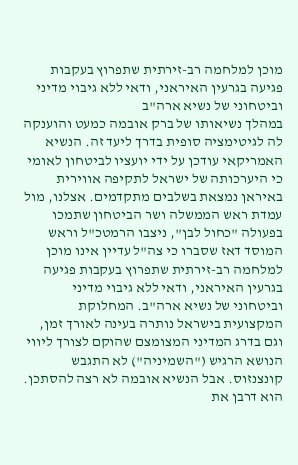מוכן למלחמה רב-זירתית שתפרוץ בעקבות פגיעה בגרעין האיראני, ודאי ללא גיבוי מדיני וביטחוני של נשיא ארה"ב
במהלך נשיאותו של ברק אובמה כמעט והוענקה לה לגיטימציה סופית בדרך ליעד זה. הנשיא האמריקאי עודכן על ידי יועציו לביטחון לאומי כי היערכותה של ישראל לתקיפה אווירית באיראן נמצאת בשלבים מתקדמים. אצלנו, מול עמדת ראש הממשלה ושר הביטחון שתמכו בפעולה "כחול לבן", ניצבו הרמטכ"ל וראש המוסד דאז שסברו כי צה"ל עדיין אינו מוכן למלחמה רב-זירתית שתפרוץ בעקבות פגיעה בגרעין האיראני, ודאי ללא גיבוי מדיני וביטחוני של נשיא ארה"ב. המחלוקת המקצועית בישראל נותרה בעינה לאורך זמן, וגם בדרג המדיני המצומצם שהוקם לצורך ליווי הנושא הרגיש ("השמיניה") לא התגבש קונצנזוס. אבל הנשיא אובמה לא רצה להסתכן. הוא דרבן את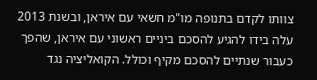צוותו לקדם בתנופה מו"מ חשאי עם איראן, ובשנת 2013 עלה בידו להגיע להסכם ביניים ראשוני עם איראן, שהפך כעבור שנתיים להסכם מקיף וכולל. הקואליציה נגד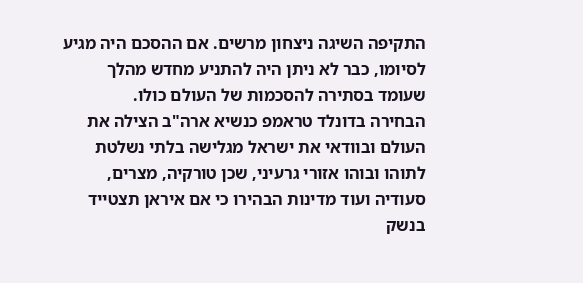התקיפה השיגה ניצחון מרשים. אם ההסכם היה מגיע לסיומו, כבר לא ניתן היה להתניע מחדש מהלך שעומד בסתירה להסכמות של העולם כולו.
הבחירה בדונלד טראמפ כנשיא ארה"ב הצילה את העולם ובוודאי את ישראל מגלישה בלתי נשלטת לתוהו ובוהו אזורי גרעיני, שכן טורקיה, מצרים, סעודיה ועוד מדינות הבהירו כי אם איראן תצטייד בנשק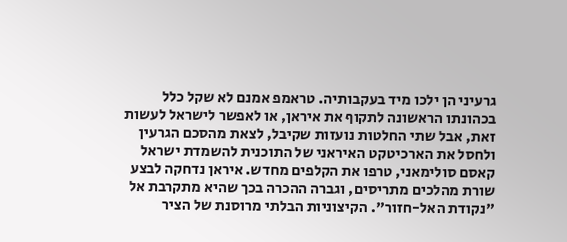גרעיני הן ילכו מיד בעקבותיה. טראמפ אמנם לא שקל כלל בכהונתו הראשונה לתקוף את איראן, או לאפשר לישראל לעשות זאת, אבל שתי החלטות נועזות שקיבל, לצאת מהסכם הגרעין ולחסל את הארכיטקט האיראני של התוכנית להשמדת ישראל קאסם סולימאני, טרפו את הקלפים מחדש. איראן נדחקה לבצע שורת מהלכים מתריסים, וגברה ההכרה בכך שהיא מתקרבת אל "נקודת האל-חזור". הקיצוניות הבלתי מרוסנת של הציר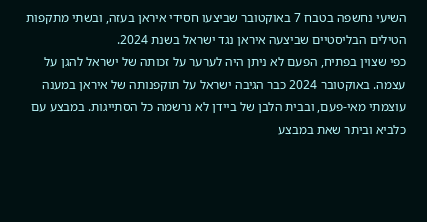השיעי נחשפה בטבח 7 באוקטובר שביצעו חסידי איראן בעזה, ובשתי מתקפות הטילים הבליסטיים שביצעה איראן נגד ישראל בשנת 2024.
כפי שצוין בפתיח, הפעם לא ניתן היה לערער על זכותה של ישראל להגן על עצמה. באוקטובר 2024 כבר הגיבה ישראל על תוקפנותה של איראן במענה עוצמתי מאי-פעם, ובבית הלבן של ביידן לא נרשמה כל הסתייגות. במבצע עם כלביא וביתר שאת במבצע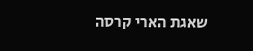שאגת הארי קרסה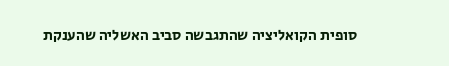סופית הקואליציה שהתגבשה סביב האשליה שהענקת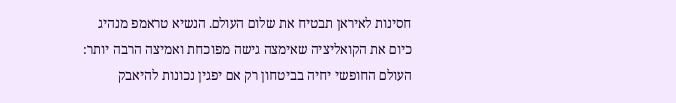חסינות לאיראן תבטיח את שלום העולם. הנשיא טראמפ מנהיג כיום את הקואליציה שאימצה גישה מפוכחת ואמיצה הרבה יותר: העולם החופשי יחיה בביטחון רק אם יפגין נכונות להיאבק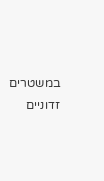במשטרים זדוניים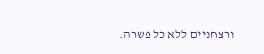ורצחניים ללא כל פשרה.